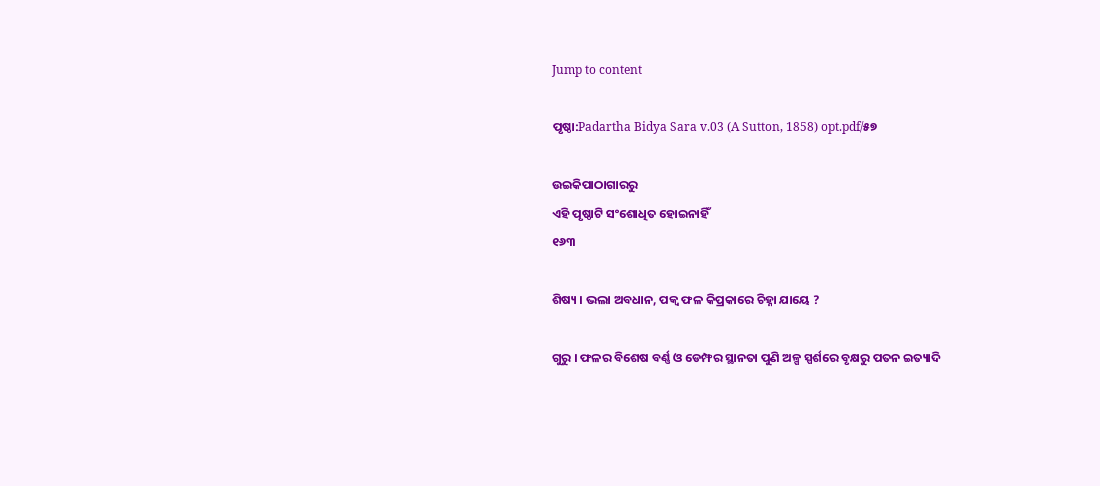Jump to content

ପୃଷ୍ଠା:Padartha Bidya Sara v.03 (A Sutton, 1858) opt.pdf/୫୭

ଉଇକିପାଠାଗାର‌ରୁ
ଏହି ପୃଷ୍ଠାଟି ସଂଶୋଧିତ ହୋଇନାହିଁ
୧୬୩

ଶିଷ୍ୟ । ଭଲା ଅବଧାନ, ପକ୍ୱ ଫଳ କିପ୍ରକାରେ ଚିହ୍ନା ଯାୟେ ?

ଗୁରୁ । ଫଳର ବିଶେଷ ବର୍ଣ୍ଣ ଓ ଡେମ୍ଫର ସ୍ଥାନତା ପୁଣି ଅଳ୍ପ ସ୍ପର୍ଶରେ ବୃକ୍ଷରୁ ପତନ ଇତ୍ୟାଦି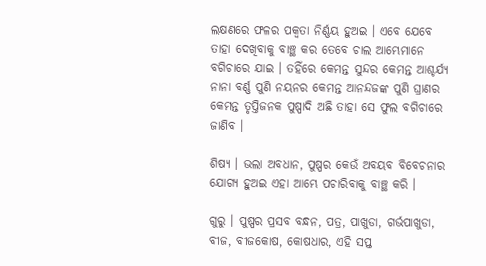ଲକ୍ଷଣରେ ଫଳର ପକ୍ୱତା ନିର୍ଣ୍ଣୟ ହୁଅଇ । ଏବେ ଯେବେ ତାହା ଦେଖିବାକୁ ବାଞ୍ଛ କର ତେବେ ଚାଲ ଆମ୍ଭେମାନେ ବଗିଚାରେ ଯାଇ । ତହିଁରେ କେମନ୍ତ ସୁନ୍ଦର କେମନ୍ତ ଆଶ୍ଚର୍ଯ୍ୟ ନାନା ବର୍ଣ୍ଣ ପୁଣି ନୟନର କେମନ୍ତ ଆନନ୍ଦଜଙ୍କ ପୁଣି ଘ୍ରାଣର କେମନ୍ତ ତୃପ୍ତିଜନକ ପୁଷ୍ପାଦି ଅଛି ତାହା ସେ ଫୁଲ ବଗିଚାରେ ଜାଣିବ ।

ଶିଷ୍ୟ । ଭଲା ଅବଧାନ, ପୁଷ୍ପର କେଉଁ ଅବୟବ ବିବେଚନାର ଯୋଗ୍ୟ ହୁଅଇ ଏହା ଆମ୍ଭେ ପଚାରିବାକୁ ବାଞ୍ଛ କରି ।

ଗୁରୁ । ପୁଷ୍ପର ପ୍ରସବ ବନ୍ଧନ, ପତ୍ର, ପାଖୁଡା, ଗର୍ଭପାଖୁଡା, ବୀଜ, ବୀଜକୋଷ, କୋଷଧାର, ଏହି ସପ୍ତ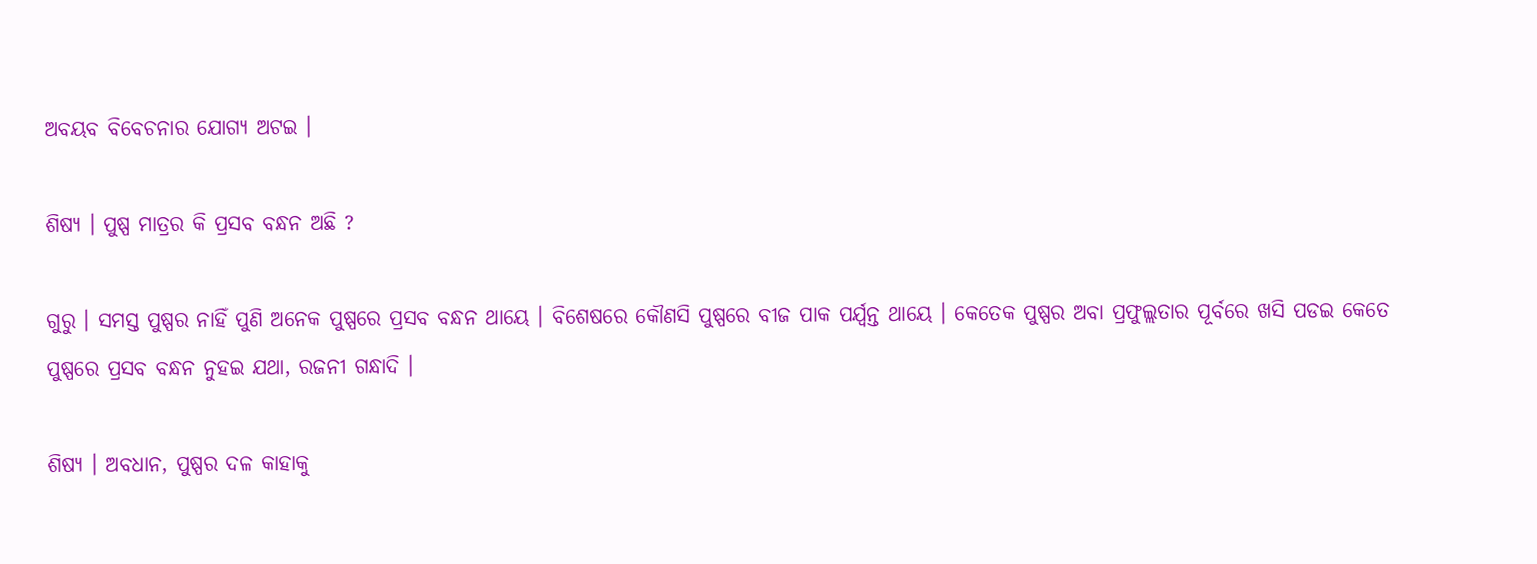ଅବୟବ ବିବେଚନାର ଯୋଗ୍ୟ ଅଟଇ ।

ଶିଷ୍ୟ । ପୁଷ୍ପ ମାତ୍ରର କି ପ୍ରସବ ବନ୍ଧନ ଅଛି ?

ଗୁରୁ । ସମସ୍ତ ପୁଷ୍ପର ନାହିଁ ପୁଣି ଅନେକ ପୁଷ୍ପରେ ପ୍ରସବ ବନ୍ଧନ ଥାୟେ । ବିଶେଷରେ କୌଣସି ପୁଷ୍ପରେ ବୀଜ ପାକ ପର୍ଯ୍ୱନ୍ତ ଥାୟେ । କେତେକ ପୁଷ୍ପର ଅବା ପ୍ରଫୁଲ୍ଲତାର ପୂର୍ବରେ ଖସି ପଡଇ କେତେ ପୁଷ୍ପରେ ପ୍ରସବ ବନ୍ଧନ ନୁହଇ ଯଥା, ରଜନୀ ଗନ୍ଧାଦି ।

ଶିଷ୍ୟ । ଅବଧାନ, ପୁଷ୍ପର ଦଳ କାହାକୁ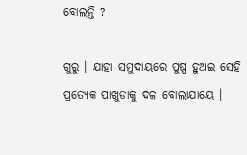ବୋଲନ୍ତି ?

ଗୁରୁ । ଯାହା ସମୁଦାୟରେ ପୁଷ୍ପ ହୁଅଇ ସେହି ପ୍ରତ୍ୟେକ ପାଖୁଡାକୁ ଦଳ ବୋଲାଯାୟେ ।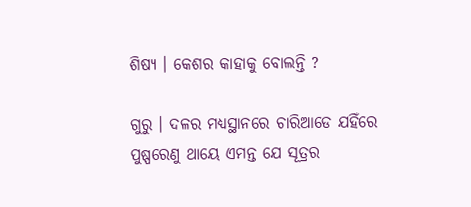ଶିଷ୍ୟ । କେଶର କାହାକୁ ବୋଲନ୍ତି ?

ଗୁରୁ । ଦଳର ମଧ୍ୟସ୍ଥାନରେ ଚାରିଆଡେ ଯହିଁରେ ପୁଷ୍ପରେଣୁ ଥାୟେ ଏମନ୍ତ ଯେ ସୂତ୍ରର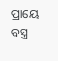ପ୍ରାୟେ ବସ୍ତ୍ର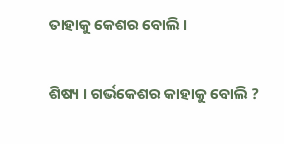ତାହାକୁ କେଶର ବୋଲି ।

ଶିଷ୍ୟ । ଗର୍ଭକେଶର କାହାକୁ ବୋଲି ?